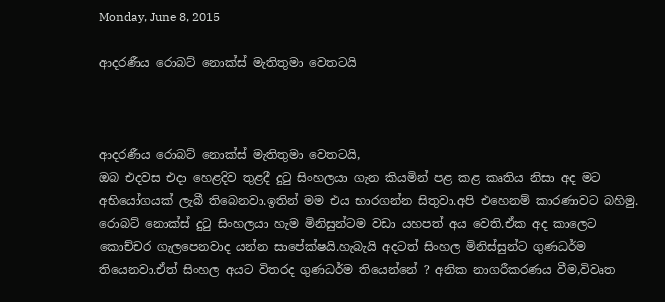Monday, June 8, 2015

ආදරණීය රොබට් නොක්ස් මැතිතුමා වෙතටයි



ආදරණීය රොබට් නොක්ස් මැතිතුමා වෙතටයි,
ඔබ එදවස එදා හෙළදිව තුළදී දුටු සිංහලයා ගැන කියමින් පළ කළ කෘතිය නිසා අද මට අභියෝගයක් ලැබී තිබෙනවා.ඉතින් මම එය භාරගන්න සිතුවා.අපි එහෙනම් කාරණාවට බහිමු.
රොබට් නොක්ස් දුටු සිංහලයා හැම මිනිසුන්ටම වඩා යහපත් අය වෙති.ඒක අද කාලෙට කොච්චර ගැලපෙනවාද යන්න සාපේක්ෂයි.හැබැයි අදටත් සිංහල මිනිස්සුන්ට ගුණධර්ම තියෙනවා.ඒත් සිංහල අයට විතරද ගුණධර්ම තියෙන්නේ ? අනික නාගරීකරණය වීම,විවෘත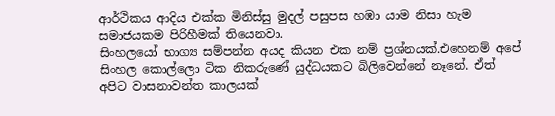ආර්ථිකය ආදිය එක්ක මිනිස්සු මුදල් පසුපස හඹා යාම නිසා හැම සමාජයකම පිරිහීමක් තියෙනවා.
සිංහලයෝ භාග්‍ය සම්පන්න අයද කියන එක නම් ප්‍රශ්නයක්.එහෙනම් අපේ සිංහල කොල්ලො ටික නිකරුණේ යුද්ධයකට බිලිවෙන්නේ නෑනේ. ඒත් අපිට වාසනාවන්ත කාලයක්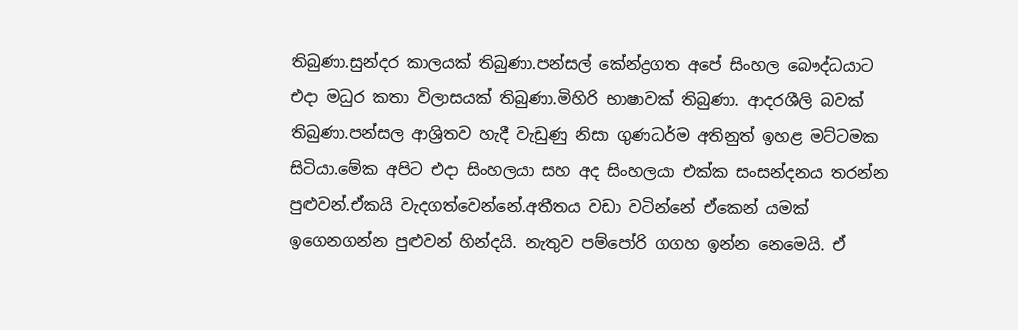තිබුණා.සුන්දර කාලයක් තිබුණා.පන්සල් කේන්ද්‍රගත අපේ සිංහල බෞද්ධයාට එදා මධුර කතා විලාසයක් තිබුණා.මිහිරි භාෂාවක් තිබුණා. ආදරශීලි බවක් තිබුණා.පන්සල ආශ්‍රිතව හැදී වැඩුණු නිසා ගුණධර්ම අතිනුත් ඉහළ මට්ටමක සිටියා.මේක අපිට එදා සිංහලයා සහ අද සිංහලයා එක්ක සංසන්දනය තරන්න පුළුවන්.ඒකයි වැදගත්වෙන්නේ.අතීතය වඩා වටින්නේ ඒකෙන් යමක් ඉගෙනගන්න පුළුවන් හින්දයි. නැතුව පම්පෝරි ගගහ ඉන්න නෙමෙයි. ඒ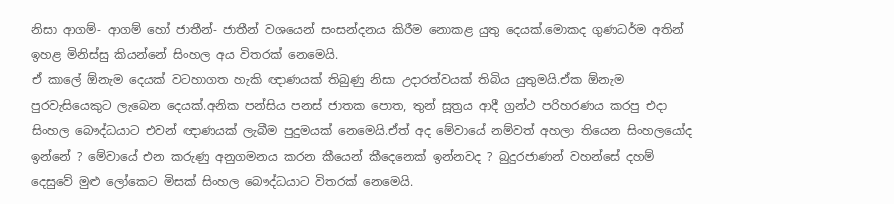නිසා ආගම්- ආගම් හෝ ජාතීන්- ජාතීන් වශයෙන් සංසන්දනය කිරීම නොකළ යුතු දෙයක්.මොකද ගුණධර්ම අතින් ඉහළ මිනිස්සු කියන්නේ සිංහල අය විතරක් නෙමෙයි.
ඒ කාලේ ඕනැම දෙයක් වටහාගත හැකි ඥාණයක් තිබුණු නිසා උදාරත්වයක් තිබිය යුතුමයි.ඒක ඕනැම පුරවැසියෙකුට ලැබෙන දෙයක්.අනික පන්සිය පනස් ජාතක පොත, තුන් සූත්‍රය ආදී ග්‍රන්ථ පරිහරණය කරපු එදා සිංහල බෞද්ධයාට එවන් ඥාණයක් ලැබීම පුදුමයක් නෙමෙයි.ඒත් අද මේවායේ නම්වත් අහලා තියෙන සිංහලයෝද ඉන්නේ ? මේවායේ එන කරුණු අනුගමනය කරන කීයෙන් කීදෙනෙක් ඉන්නවද ? බුදුරජාණන් වහන්සේ දහම් දෙසුවේ මුළු ලෝකෙට මිසක් සිංහල බෞද්ධයාට විතරක් නෙමෙයි.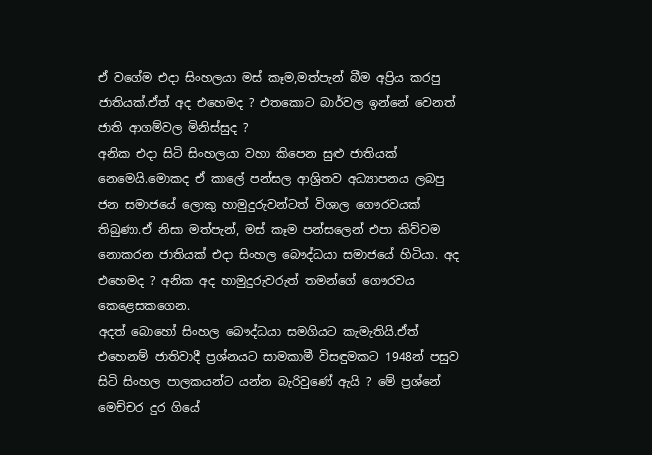ඒ වගේම එදා සිංහලයා මස් කෑම,මත්පැන් බීම අප්‍රිය කරපු ජාතියක්.ඒත් අද එහෙමද ? එතකොට බාර්වල ඉන්නේ වෙනත් ජාති ආගම්වල මිනිස්සුද ?
අනික එදා සිටි සිංහලයා වහා කිපෙන සුළු ජාතියක් නෙමෙයි.මොකද ඒ කාලේ පන්සල ආශ්‍රිතව අධ්‍යාපනය ලබපු ජන සමාජයේ ලොකු හාමුදුරුවන්ටත් විශාල ගෞරවයක් තිබුණා.ඒ නිසා මත්පැන්, මස් කෑම පන්සලෙන් එපා කිව්වම නොකරන ජාතියක් එදා සිංහල බෞද්ධයා සමාජයේ හිටියා. අද එහෙමද ? අනික අද හාමුදුරුවරුත් තමන්ගේ ගෞරවය කෙළෙසකගෙන.
අදත් බොහෝ සිංහල බෞද්ධයා සමගියට කැමැතියි.ඒත් එහෙනම් ජාතිවාදී ප්‍රශ්නයට සාමකාමී විසඳුමකට 1948න් පසුව සිටි සිංහල පාලකයන්ට යන්න බැරිවුණේ ඇයි ? මේ ප්‍රශ්නේ මෙච්චර දුර ගියේ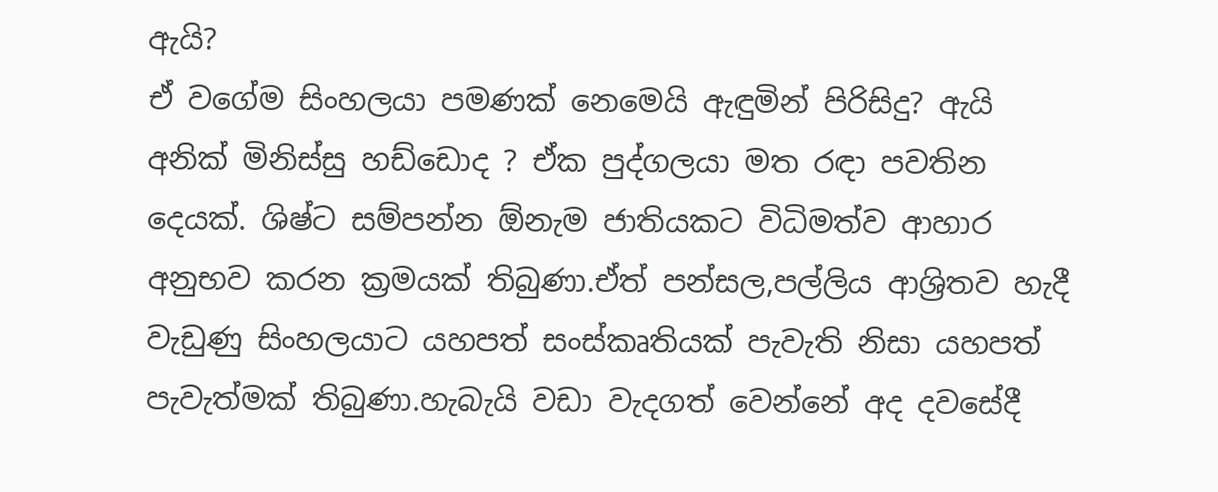ඇයි?
ඒ වගේම සිංහලයා පමණක් නෙමෙයි ඇඳුමින් පිරිසිදු? ඇයි අනික් මිනිස්සු හඩ්ඩොද ? ඒක පුද්ගලයා මත රඳා පවතින දෙයක්. ශිෂ්ට සම්පන්න ඕනැම ජාතියකට විධිමත්ව ආහාර අනුභව කරන ක්‍රමයක් තිබුණා.ඒත් පන්සල,පල්ලිය ආශ්‍රිතව හැදී වැඩුණු සිංහලයාට යහපත් සංස්කෘතියක් පැවැති නිසා යහපත් පැවැත්මක් තිබුණා.හැබැයි වඩා වැදගත් වෙන්නේ අද දවසේදී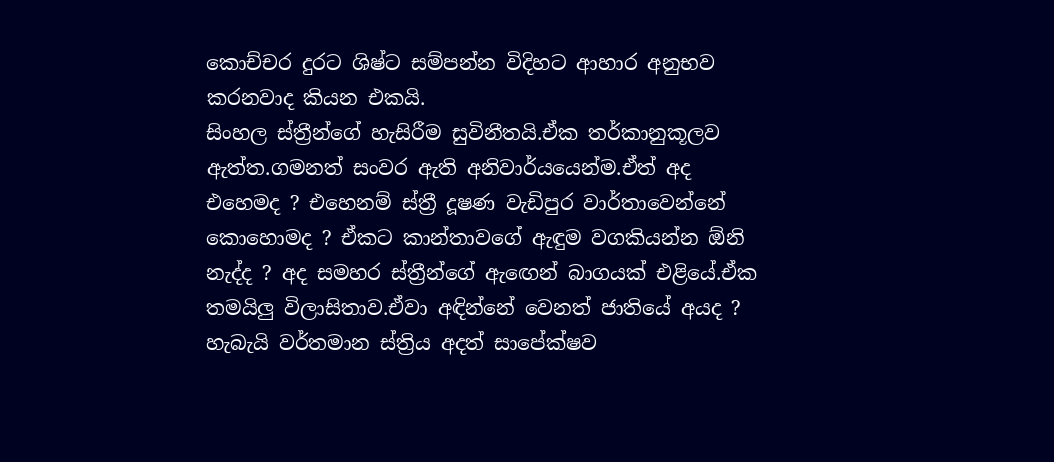කොච්චර දුරට ශිෂ්ට සම්පන්න විදිහට ආහාර අනුභව කරනවාද කියන එකයි.
සිංහල ස්ත්‍රීන්ගේ හැසිරීම සුවිනීතයි.ඒක තර්කානුකූලව ඇත්ත.ගමනත් සංවර ඇති අනිවාර්යයෙන්ම.ඒත් අද එහෙමද ? එහෙනම් ස්ත්‍රී දූෂණ වැඩිපුර වාර්තාවෙන්නේ කොහොමද ? ඒකට කාන්තාවගේ ඇඳුම වගකියන්න ඕනි නැද්ද ? අද සමහර ස්ත්‍රීන්ගේ ඇඟෙන් බාගයක් එළියේ.ඒක තමයිලු විලාසිතාව.ඒවා අඳින්නේ වෙනත් ජාතියේ අයද ?
හැබැයි වර්තමාන ස්ත්‍රිය අදත් සාපේක්ෂව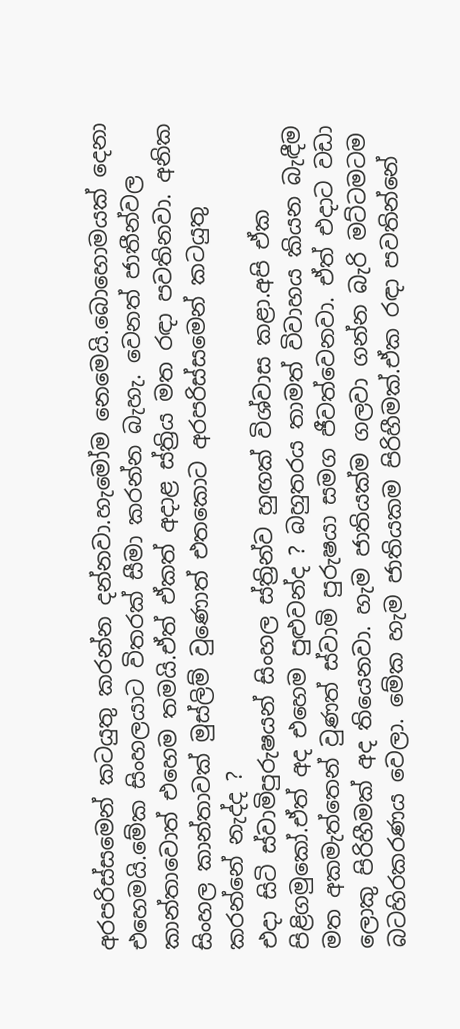අරපරිස්සමෙන් කටයුතු කරන්න දන්නවා.හැමෝම නෙමෙයි.බොහොමයක් දෙනා එහෙමයි.මේක සිංහලයාට විතරක් සීමා කරන්න බැහැ. වෙනත් ජාතීන්වල කාන්තාවොත් එහෙම තමයි.ඒත් ඒකත් අදාළ ස්ත්‍රිය මත රඳා පවතිනවා. අනික සිංහල කාන්තාවක් මුස්ලිම් වුණොත් එතකොට අරපරිස්සමෙන් කටයුතු කරන්නේ නැද්ද ?
එදා සිටි ස්වාමිපුරුෂයන් සිංහල ස්ත්‍රින්ව හුඟක් විශ්වාස කළා.අපි ඒක පිළිගමුකෝ.ඒත් අද එහෙම පුළුවන්ද ? බහුතරය තාමත් විවාහය කියන බැඳීම මත අකමැත්තෙන් වුණත් ස්වාමි පුරුෂයා සමග ජීවත්වෙනවා. ඒත් එදාට වඩා ලොකු පිරිහීමක් අද තියෙනවා. හැම ජාතියක්ම ගලවා ගන්න බැරි මට්ටමටම බටහිරකරණය වෙලා. මේක හැම ජාතියකම පිරිහීමක්.ඒක රඳා පවතින්නේ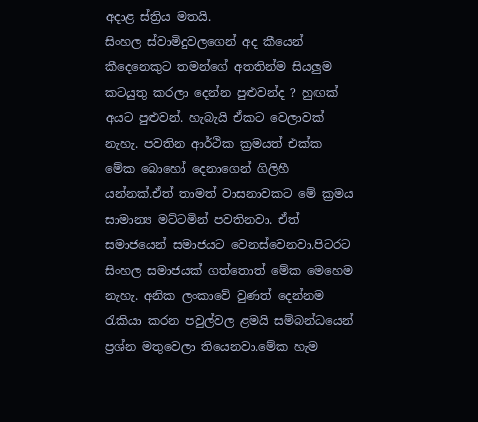අදාළ ස්ත්‍රිය මතයි.
සිංහල ස්වාමිදුවලගෙන් අද කීයෙන් කීදෙනෙකුට තමන්ගේ අතතින්ම සියලුම කටයුතු කරලා දෙන්න පුළුවන්ද ? හුඟක් අයට පුළුවන්. හැබැයි ඒකට වෙලාවක් නැහැ. පවතින ආර්ථික ක්‍රමයත් එක්ක මේක බොහෝ දෙනාගෙන් ගිලිහී යන්නක්.ඒත් තාමත් වාසනාවකට මේ ක්‍රමය සාමාන්‍ය මට්ටමින් පවතිනවා. ඒත් සමාජයෙන් සමාජයට වෙනස්වෙනවා.පිටරට සිංහල සමාජයක් ගත්තොත් මේක මෙහෙම නැහැ. අනික ලංකාවේ වුණත් දෙන්නම රැකියා කරන පවුල්වල ළමයි සම්බන්ධයෙන් ප්‍රශ්න මතුවෙලා තියෙනවා.මේක හැම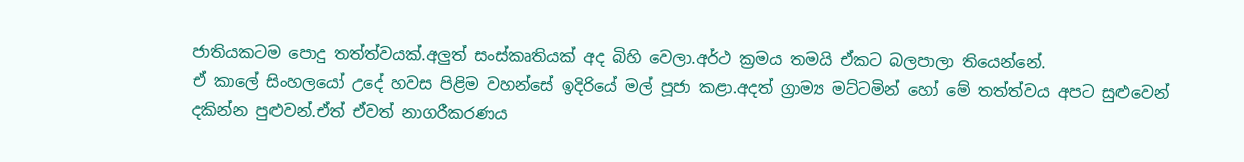ජාතියකටම පොදු තත්ත්වයක්.අලුත් සංස්කෘතියක් අද බිහි වෙලා.අර්ථ ක්‍රමය තමයි ඒකට බලපාලා තියෙන්නේ.
ඒ කාලේ සිංහලයෝ උදේ හවස පිළිම වහන්සේ ඉදිරියේ මල් පූජා කළා.අදත් ග්‍රාම්‍ය මට්ටමින් හෝ මේ තත්ත්වය අපට සුළුවෙන් දකින්න පුළුවන්.ඒත් ඒවත් නාගරීකරණය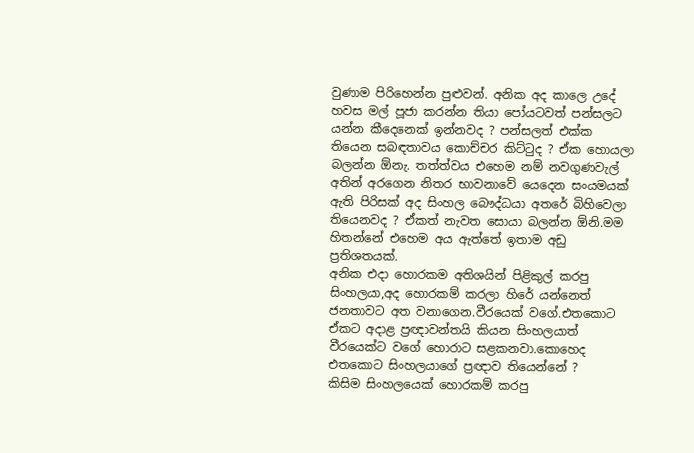වුණාම පිරිහෙන්න පුළුවන්. අනික අද කාලෙ උදේ හවස මල් පූජා කරන්න තියා පෝයටවත් පන්සලට යන්න කීදෙනෙක් ඉන්නවද ? පන්සලත් එක්ක තියෙන සබඳතාවය කොච්චර කිට්ටුද ? ඒක හොයලා බලන්න ඕනැ. තත්ත්වය එහෙම නම් නවගුණවැල් අතින් අරගෙන නිතර භාවනාවේ යෙදෙන සංයමයක් ඇති පිරිසක් අද සිංහල බෞද්ධයා අතරේ බිහිවෙලා තියෙනවද ? ඒකත් නැවත සොයා බලන්න ඕනි.මම හිතන්නේ එහෙම අය ඇත්තේ ඉතාම අඩු ප්‍රතිශතයක්.
අනික එදා හොරකම අතිශයින් පිළිකුල් කරපු සිංහලයා,අද හොරකම් කරලා හිරේ යන්නෙත් ජනතාවට අත වනාගෙන.වීරයෙක් වගේ.එතකොට ඒකට අදාළ ප්‍රඥාවන්තයි කියන සිංහලයාත් වීරයෙක්ට වගේ හොරාට සළකනවා.කොහෙද එතකොට සිංහලයාගේ ප්‍රඥාව තියෙන්නේ ?
කිසිම සිංහලයෙක් හොරකම් කරපු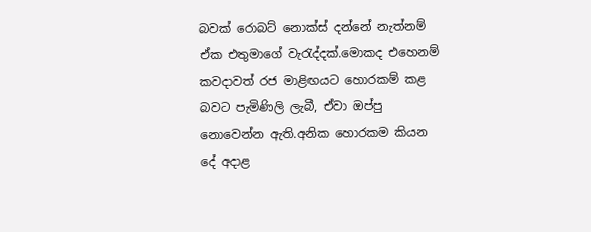බවක් රොබට් නොක්ස් දන්නේ නැත්නම් ඒක එතුමාගේ වැරැද්දක්.මොකද එහෙනම් කවදාවත් රජ මාළිඟයට හොරකම් කළ බවට පැමිණිලි ලැබී, ඒවා ඔප්පු නොවෙන්න ඇති.අනික හොරකම කියන දේ අදාළ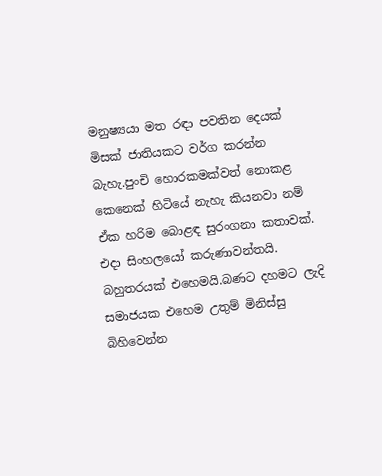මනුෂ්‍යයා මත රඳා පවතින දෙයක් මිසක් ජාතියකට වර්ග කරන්න බැහැ.පුංචි හොරකමක්වත් නොකළ කෙනෙක් හිටියේ නැහැ කියනවා නම් ඒක හරිම බොළඳ සුරංගනා කතාවක්.
එදා සිංහලයෝ කරුණාවන්තයි. බහුතරයක් එහෙමයි.බණට දහමට ලැදි සමාජයක එහෙම උතුම් මිනිස්සු බිහිවෙන්න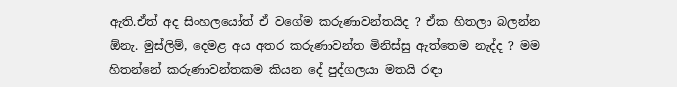ඇති.ඒත් අද සිංහලයෝත් ඒ වගේම කරුණාවන්තයිද ? ඒක හිතලා බලන්න ඕනැ. මුස්ලිම්, දෙමළ අය අතර කරුණාවන්ත මිනිස්සු ඇත්තෙම නැද්ද ? මම හිතන්නේ කරුණාවන්තකම කියන දේ පුද්ගලයා මතයි රඳා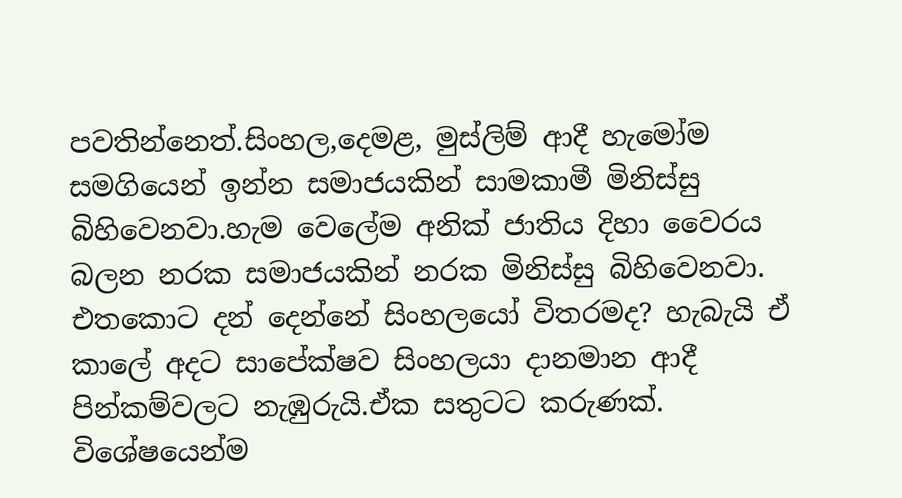පවතින්නෙත්.සිංහල,දෙමළ, මුස්ලිම් ආදී හැමෝම සමගියෙන් ඉන්න සමාජයකින් සාමකාමී මිනිස්සු බිහිවෙනවා.හැම වෙලේම අනික් ජාතිය දිහා වෛරය බලන නරක සමාජයකින් නරක මිනිස්සු බිහිවෙනවා.
එතකොට දන් දෙන්නේ සිංහලයෝ විතරමද? හැබැයි ඒ කාලේ අදට සාපේක්ෂව සිංහලයා දානමාන ආදී පින්කම්වලට නැඹුරුයි.ඒක සතුටට කරුණක්. විශේෂයෙන්ම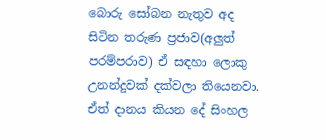බොරු සෝබන නැතුව අද සිටින තරුණ ප්‍රජාව(අලුත් පරම්පරාව) ඒ සඳහා ලොකු උනන්දුවක් දක්වලා තියෙනවා.
ඒත් දානය කියන දේ සිංහල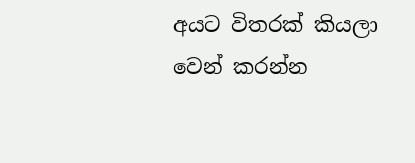අයට විතරක් කියලා වෙන් කරන්න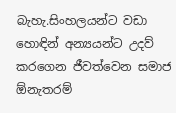බැහැ.සිංහලයන්ට වඩා හොඳින් අන්‍යයන්ට උදව් කරගෙන ජීවත්වෙන සමාජ ඕනැතරම්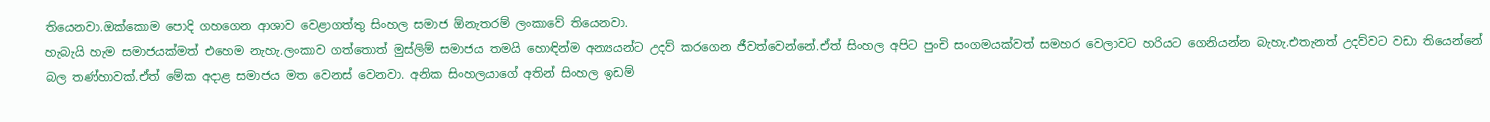තියෙනවා.ඔක්කොම පොදි ගහගෙන ආශාව වෙළාගත්තු සිංහල සමාජ ඕනැතරම් ලංකාවේ තියෙනවා.
හැබැයි හැම සමාජයක්මත් එහෙම නැහැ.ලංකාව ගත්තොත් මුස්ලිම් සමාජය තමයි හොඳින්ම අන්‍යයන්ට උදව් කරගෙන ජීවත්වෙන්නේ.ඒත් සිංහල අපිට පුංචි සංගමයක්වත් සමහර වෙලාවට හරියට ගෙනියන්න බැහැ.එතැනත් උදව්වට වඩා තියෙන්නේ බල තණ්හාවක්.ඒත් මේක අදාළ සමාජය මත වෙනස් වෙනවා. අනික සිංහලයාගේ අතින් සිංහල ඉඩම්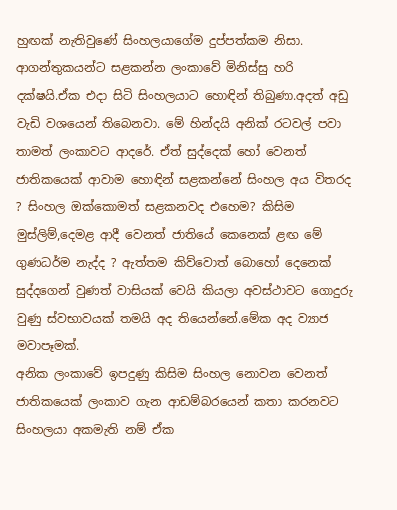හුඟක් නැතිවුණේ සිංහලයාගේම දුප්පත්කම නිසා.
ආගන්තුකයන්ට සළකන්න ලංකාවේ මිනිස්සු හරි දක්ෂයි.ඒක එදා සිටි සිංහලයාට හොඳින් තිබුණා.අදත් අඩු වැඩි වශයෙන් තිබෙනවා. මේ හින්දයි අනික් රටවල් පවා තාමත් ලංකාවට ආදරේ. ඒත් සුද්දෙක් හෝ වෙනත් ජාතිකයෙක් ආවාම හොඳින් සළකන්නේ සිංහල අය විතරද ? සිංහල ඔක්කොමත් සළකනවද එහෙම? කිසිම මුස්ලිම්,දෙමළ ආදී වෙනත් ජාතියේ කෙනෙක් ළඟ මේ ගුණධර්ම නැද්ද ? ඇත්තම කිව්වොත් බොහෝ දෙනෙක් සුද්දගෙන් වුණත් වාසියක් වෙයි කියලා අවස්ථාවට ගොදුරු වුණු ස්වභාවයක් තමයි අද තියෙන්නේ.මේක අද ව්‍යාජ මවාපෑමක්.
අනික ලංකාවේ ඉපදුණු කිසිම සිංහල නොවන වෙනත් ජාතිකයෙක් ලංකාව ගැන ආඩම්බරයෙන් කතා කරනවට සිංහලයා අකමැති නම් ඒක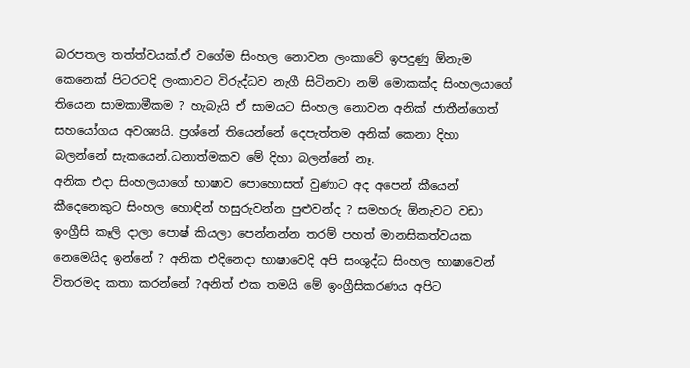බරපතල තත්ත්වයක්.ඒ වගේම සිංහල නොවන ලංකාවේ ඉපදුණු ඕනැම කෙනෙක් පිටරටදි ලංකාවට විරුද්ධව නැගී සිටිනවා නම් මොකක්ද සිංහලයාගේ තියෙන සාමකාමීකම ? හැබැයි ඒ සාමයට සිංහල නොවන අනික් ජාතීන්ගෙත් සහයෝගය අවශ්‍යයි. ප්‍රශ්නේ තියෙන්නේ දෙපැත්තම අනික් කෙනා දිහා බලන්නේ සැකයෙන්.ධනාත්මකව මේ දිහා බලන්නේ නෑ.
අනික එදා සිංහලයාගේ භාෂාව පොහොසත් වුණාට අද අපෙන් කීයෙන් කීදෙනෙකුට සිංහල හොඳින් හසුරුවන්න පුළුවන්ද ? සමහරු ඕනැවට වඩා ඉංග්‍රීසි කෑලි දාලා පොෂ් කියලා පෙන්නන්න තරම් පහත් මානසිකත්වයක නෙමෙයිද ඉන්නේ ? අනික එදිනෙදා භාෂාවෙදි අපි සංශුද්ධ සිංහල භාෂාවෙන් විතරමද කතා කරන්නේ ?අනිත් එක තමයි මේ ඉංග්‍රීසිකරණය අපිට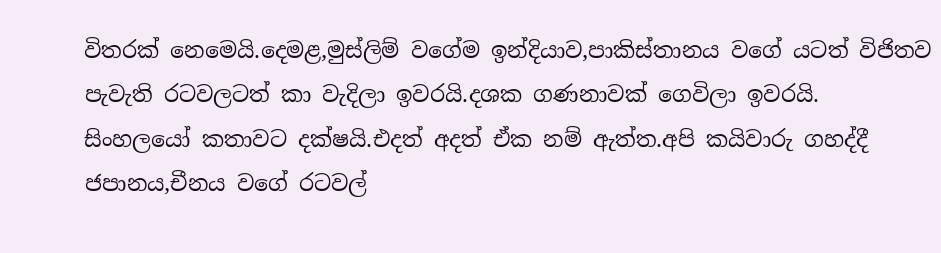විතරක් නෙමෙයි.දෙමළ,මුස්ලිම් වගේම ඉන්දියාව,පාකිස්තානය වගේ යටත් විජිතව පැවැති රටවලටත් කා වැදිලා ඉවරයි.දශක ගණනාවක් ගෙවිලා ඉවරයි.
සිංහලයෝ කතාවට දක්ෂයි.එදත් අදත් ඒක නම් ඇත්ත.අපි කයිවාරු ගහද්දී ජපානය,චීනය වගේ රටවල්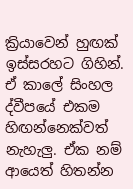ක්‍රියාවෙන් හුඟක් ඉස්සරහට ගිහින්.
ඒ කාලේ සිංහල ද්වීපයේ එකම හිඟන්නෙක්වත් නැහැලු. ඒක නම් ආයෙත් හිතන්න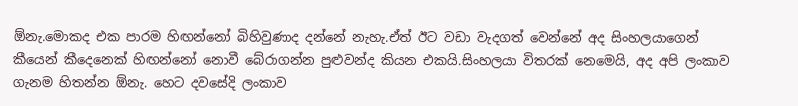ඕනැ.මොකද එක පාරම හිඟන්නෝ බිහිවුණාද දන්නේ නැහැ.ඒත් ඊට වඩා වැදගත් වෙන්නේ අද සිංහලයාගෙන් කීයෙන් කීදෙනෙක් හිඟන්නෝ නොවී බේරාගන්න පුළුවන්ද කියන එකයි.සිංහලයා විතරක් නෙමෙයි, අද අපි ලංකාව ගැනම හිතන්න ඕනැ. හෙට දවසේදි ලංකාව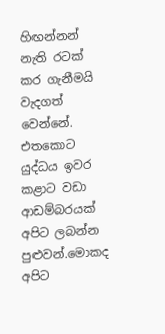හිඟන්නන් නැති රටක් කර ගැනීමයි වැදගත් වෙන්නේ.
එතකොට යුද්ධය ඉවර කළාට වඩා ආඩම්බරයක් අපිට ලබන්න පුළුවන්.මොකද අපිට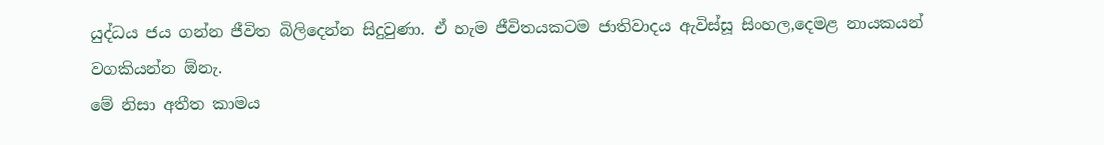යුද්ධය ජය ගන්න ජීවිත බිලිදෙන්න සිදුවුණා. ඒ හැම ජීවිතයකටම ජාතිවාදය ඇවිස්සූ සිංහල,දෙමළ නායකයන් වගකියන්න ඕනැ.
මේ නිසා අතීත කාමය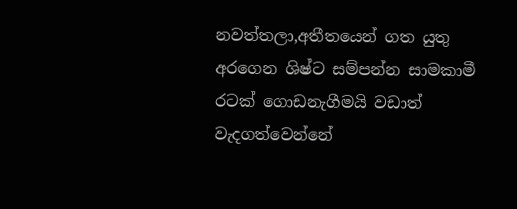නවත්තලා,අතීතයෙන් ගත යුතු අරගෙන ශිෂ්ට සම්පන්න සාමකාමී රටක් ගොඩනැගීමයි වඩාත් වැදගත්වෙන්නේ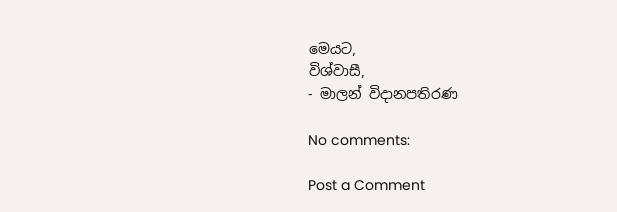මෙයට,
විශ්වාසී,
- මාලන් විදානපතිරණ

No comments:

Post a Comment